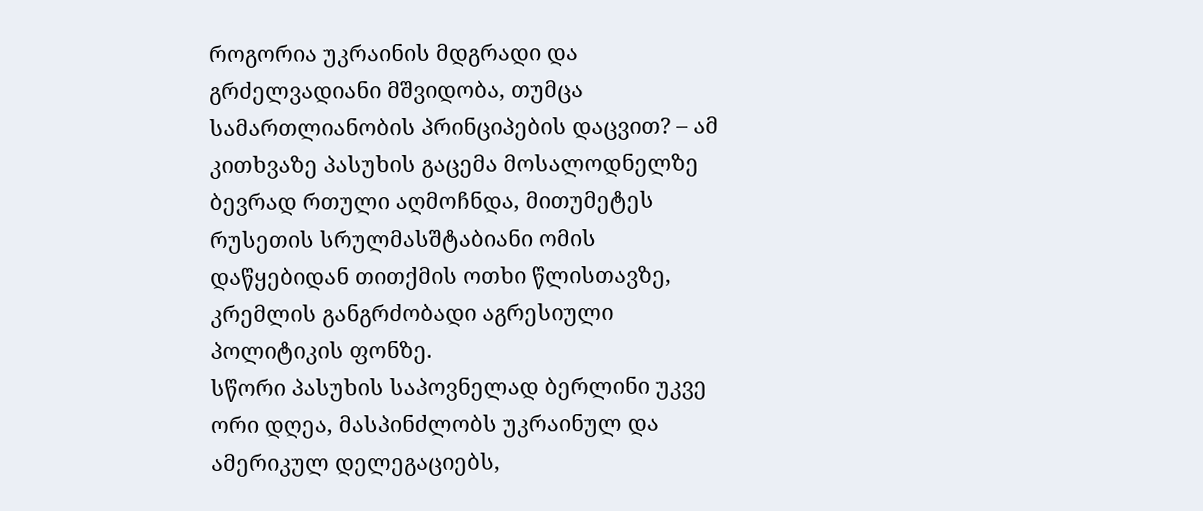როგორია უკრაინის მდგრადი და გრძელვადიანი მშვიდობა, თუმცა სამართლიანობის პრინციპების დაცვით? – ამ კითხვაზე პასუხის გაცემა მოსალოდნელზე ბევრად რთული აღმოჩნდა, მითუმეტეს რუსეთის სრულმასშტაბიანი ომის დაწყებიდან თითქმის ოთხი წლისთავზე, კრემლის განგრძობადი აგრესიული პოლიტიკის ფონზე.
სწორი პასუხის საპოვნელად ბერლინი უკვე ორი დღეა, მასპინძლობს უკრაინულ და ამერიკულ დელეგაციებს,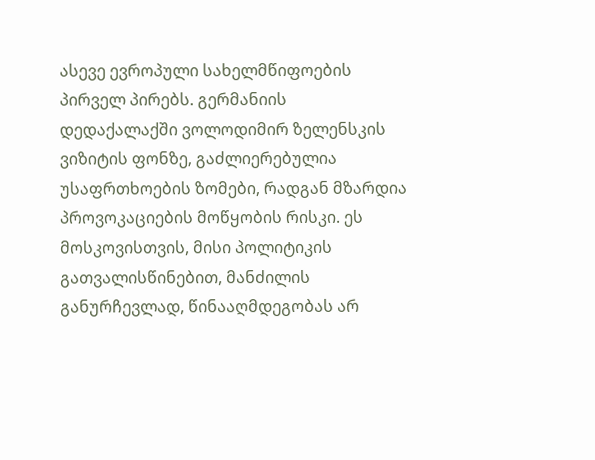ასევე ევროპული სახელმწიფოების პირველ პირებს. გერმანიის დედაქალაქში ვოლოდიმირ ზელენსკის ვიზიტის ფონზე, გაძლიერებულია უსაფრთხოების ზომები, რადგან მზარდია პროვოკაციების მოწყობის რისკი. ეს მოსკოვისთვის, მისი პოლიტიკის გათვალისწინებით, მანძილის განურჩევლად, წინააღმდეგობას არ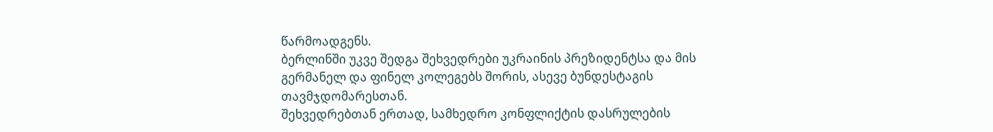წარმოადგენს.
ბერლინში უკვე შედგა შეხვედრები უკრაინის პრეზიდენტსა და მის გერმანელ და ფინელ კოლეგებს შორის, ასევე ბუნდესტაგის თავმჯდომარესთან.
შეხვედრებთან ერთად, სამხედრო კონფლიქტის დასრულების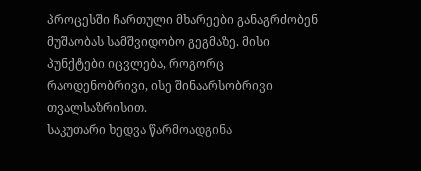პროცესში ჩართული მხარეები განაგრძობენ მუშაობას სამშვიდობო გეგმაზე. მისი პუნქტები იცვლება, როგორც რაოდენობრივი, ისე შინაარსობრივი თვალსაზრისით.
საკუთარი ხედვა წარმოადგინა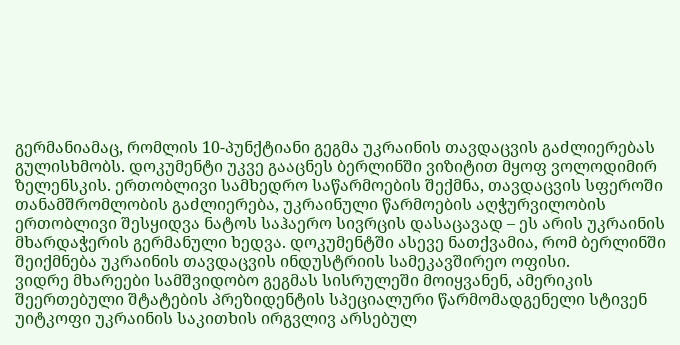გერმანიამაც, რომლის 10-პუნქტიანი გეგმა უკრაინის თავდაცვის გაძლიერებას გულისხმობს. დოკუმენტი უკვე გააცნეს ბერლინში ვიზიტით მყოფ ვოლოდიმირ ზელენსკის. ერთობლივი სამხედრო საწარმოების შექმნა, თავდაცვის სფეროში თანამშრომლობის გაძლიერება, უკრაინული წარმოების აღჭურვილობის ერთობლივი შესყიდვა ნატოს საჰაერო სივრცის დასაცავად – ეს არის უკრაინის მხარდაჭერის გერმანული ხედვა. დოკუმენტში ასევე ნათქვამია, რომ ბერლინში შეიქმნება უკრაინის თავდაცვის ინდუსტრიის სამეკავშირეო ოფისი.
ვიდრე მხარეები სამშვიდობო გეგმას სისრულეში მოიყვანენ, ამერიკის შეერთებული შტატების პრეზიდენტის სპეციალური წარმომადგენელი სტივენ უიტკოფი უკრაინის საკითხის ირგვლივ არსებულ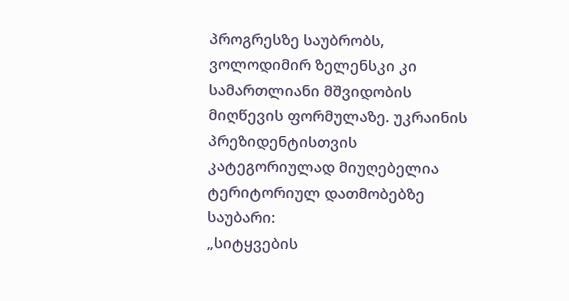პროგრესზე საუბრობს, ვოლოდიმირ ზელენსკი კი სამართლიანი მშვიდობის მიღწევის ფორმულაზე. უკრაინის პრეზიდენტისთვის კატეგორიულად მიუღებელია ტერიტორიულ დათმობებზე საუბარი:
„სიტყვების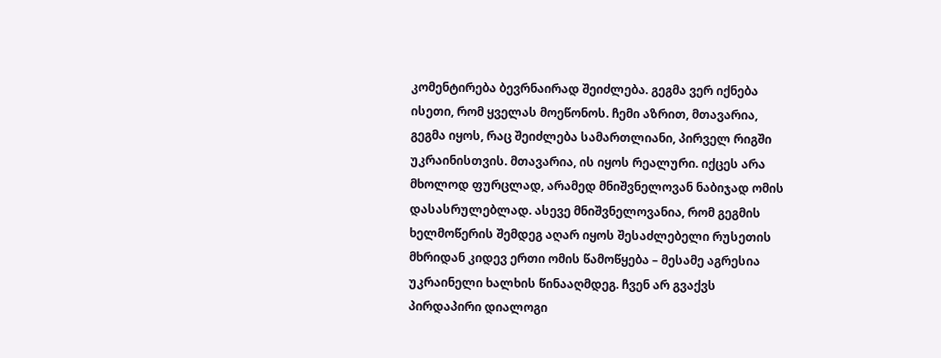კომენტირება ბევრნაირად შეიძლება. გეგმა ვერ იქნება ისეთი, რომ ყველას მოეწონოს. ჩემი აზრით, მთავარია, გეგმა იყოს, რაც შეიძლება სამართლიანი, პირველ რიგში უკრაინისთვის. მთავარია, ის იყოს რეალური. იქცეს არა მხოლოდ ფურცლად, არამედ მნიშვნელოვან ნაბიჯად ომის დასასრულებლად. ასევე მნიშვნელოვანია, რომ გეგმის ხელმოწერის შემდეგ აღარ იყოს შესაძლებელი რუსეთის მხრიდან კიდევ ერთი ომის წამოწყება – მესამე აგრესია უკრაინელი ხალხის წინააღმდეგ. ჩვენ არ გვაქვს პირდაპირი დიალოგი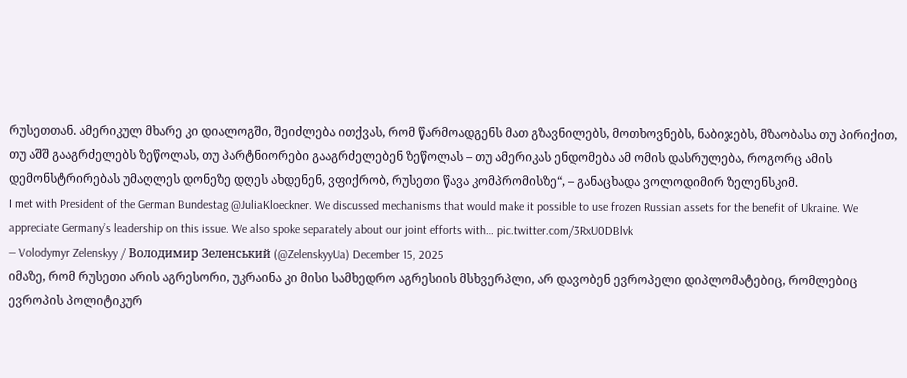რუსეთთან. ამერიკულ მხარე კი დიალოგში, შეიძლება ითქვას, რომ წარმოადგენს მათ გზავნილებს, მოთხოვნებს, ნაბიჯებს, მზაობასა თუ პირიქით, თუ აშშ გააგრძელებს ზეწოლას, თუ პარტნიორები გააგრძელებენ ზეწოლას – თუ ამერიკას ენდომება ამ ომის დასრულება, როგორც ამის დემონსტრირებას უმაღლეს დონეზე დღეს ახდენენ, ვფიქრობ, რუსეთი წავა კომპრომისზე“, – განაცხადა ვოლოდიმირ ზელენსკიმ.
I met with President of the German Bundestag @JuliaKloeckner. We discussed mechanisms that would make it possible to use frozen Russian assets for the benefit of Ukraine. We appreciate Germany’s leadership on this issue. We also spoke separately about our joint efforts with… pic.twitter.com/3RxU0DBlvk
— Volodymyr Zelenskyy / Володимир Зеленський (@ZelenskyyUa) December 15, 2025
იმაზე, რომ რუსეთი არის აგრესორი, უკრაინა კი მისი სამხედრო აგრესიის მსხვერპლი, არ დავობენ ევროპელი დიპლომატებიც, რომლებიც ევროპის პოლიტიკურ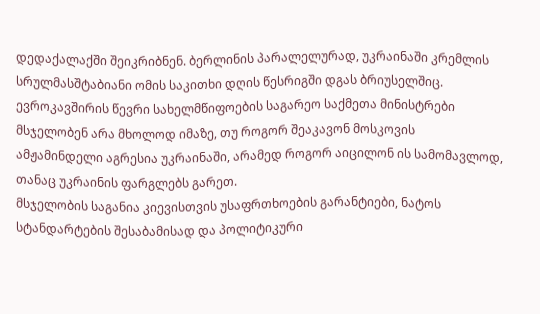დედაქალაქში შეიკრიბნენ. ბერლინის პარალელურად, უკრაინაში კრემლის სრულმასშტაბიანი ომის საკითხი დღის წესრიგში დგას ბრიუსელშიც.
ევროკავშირის წევრი სახელმწიფოების საგარეო საქმეთა მინისტრები მსჯელობენ არა მხოლოდ იმაზე, თუ როგორ შეაკავონ მოსკოვის ამჟამინდელი აგრესია უკრაინაში, არამედ როგორ აიცილონ ის სამომავლოდ, თანაც უკრაინის ფარგლებს გარეთ.
მსჯელობის საგანია კიევისთვის უსაფრთხოების გარანტიები, ნატოს სტანდარტების შესაბამისად და პოლიტიკური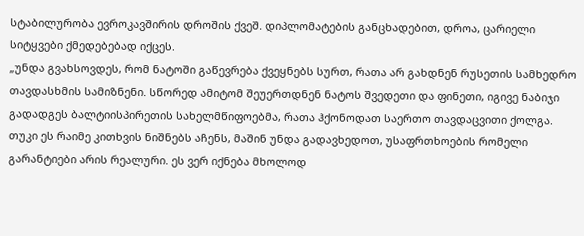სტაბილურობა ევროკავშირის დროშის ქვეშ. დიპლომატების განცხადებით, დროა, ცარიელი სიტყვები ქმედებებად იქცეს.
„უნდა გვახსოვდეს, რომ ნატოში გაწევრება ქვეყნებს სურთ, რათა არ გახდნენ რუსეთის სამხედრო თავდასხმის სამიზნენი. სწორედ ამიტომ შეუერთდნენ ნატოს შვედეთი და ფინეთი, იგივე ნაბიჯი გადადგეს ბალტიისპირეთის სახელმწიფოებმა, რათა ჰქონოდათ საერთო თავდაცვითი ქოლგა. თუკი ეს რაიმე კითხვის ნიშნებს აჩენს, მაშინ უნდა გადავხედოთ, უსაფრთხოების რომელი გარანტიები არის რეალური. ეს ვერ იქნება მხოლოდ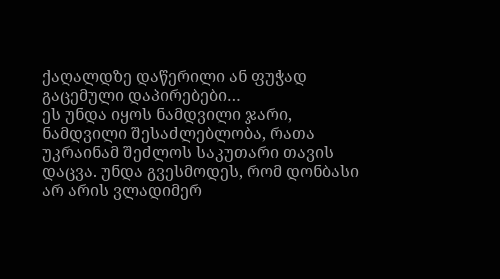ქაღალდზე დაწერილი ან ფუჭად გაცემული დაპირებები…
ეს უნდა იყოს ნამდვილი ჯარი, ნამდვილი შესაძლებლობა, რათა უკრაინამ შეძლოს საკუთარი თავის დაცვა. უნდა გვესმოდეს, რომ დონბასი არ არის ვლადიმერ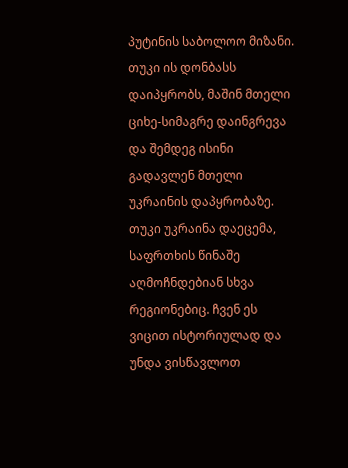პუტინის საბოლოო მიზანი. თუკი ის დონბასს დაიპყრობს, მაშინ მთელი ციხე-სიმაგრე დაინგრევა და შემდეგ ისინი გადავლენ მთელი უკრაინის დაპყრობაზე. თუკი უკრაინა დაეცემა, საფრთხის წინაშე აღმოჩნდებიან სხვა რეგიონებიც. ჩვენ ეს ვიცით ისტორიულად და უნდა ვისწავლოთ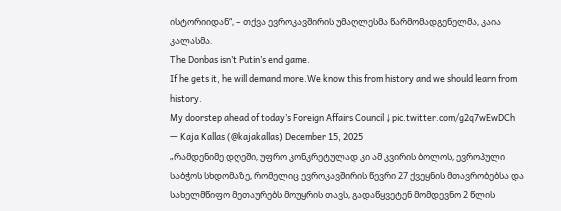ისტორიიდან“, – თქვა ევროკავშირის უმაღლესმა წარმომადგენელმა, კაია კალასმა.
The Donbas isn’t Putin’s end game.
If he gets it, he will demand more.We know this from history and we should learn from history.
My doorstep ahead of today’s Foreign Affairs Council ↓ pic.twitter.com/g2q7wEwDCh
— Kaja Kallas (@kajakallas) December 15, 2025
„რამდენიმე დღეში, უფრო კონკრეტულად კი ამ კვირის ბოლოს, ევროპული საბჭოს სხდომაზე, რომელიც ევროკავშირის წევრი 27 ქვეყნის მთავრობებსა და სახელმწიფო მეთაურებს მოუყრის თავს, გადაწყვეტენ მომდევნო 2 წლის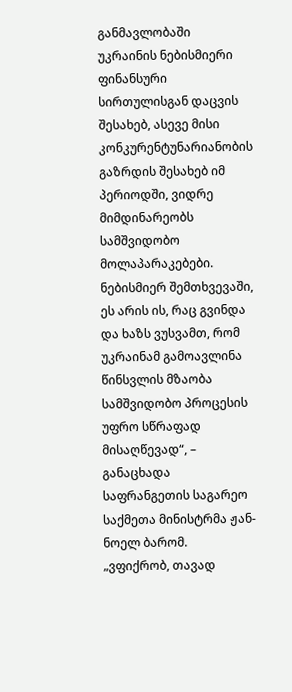განმავლობაში უკრაინის ნებისმიერი ფინანსური სირთულისგან დაცვის შესახებ, ასევე მისი კონკურენტუნარიანობის გაზრდის შესახებ იმ პერიოდში, ვიდრე მიმდინარეობს სამშვიდობო მოლაპარაკებები.
ნებისმიერ შემთხვევაში, ეს არის ის, რაც გვინდა და ხაზს ვუსვამთ, რომ უკრაინამ გამოავლინა წინსვლის მზაობა სამშვიდობო პროცესის უფრო სწრაფად მისაღწევად“, – განაცხადა საფრანგეთის საგარეო საქმეთა მინისტრმა ჟან-ნოელ ბარომ.
„ვფიქრობ, თავად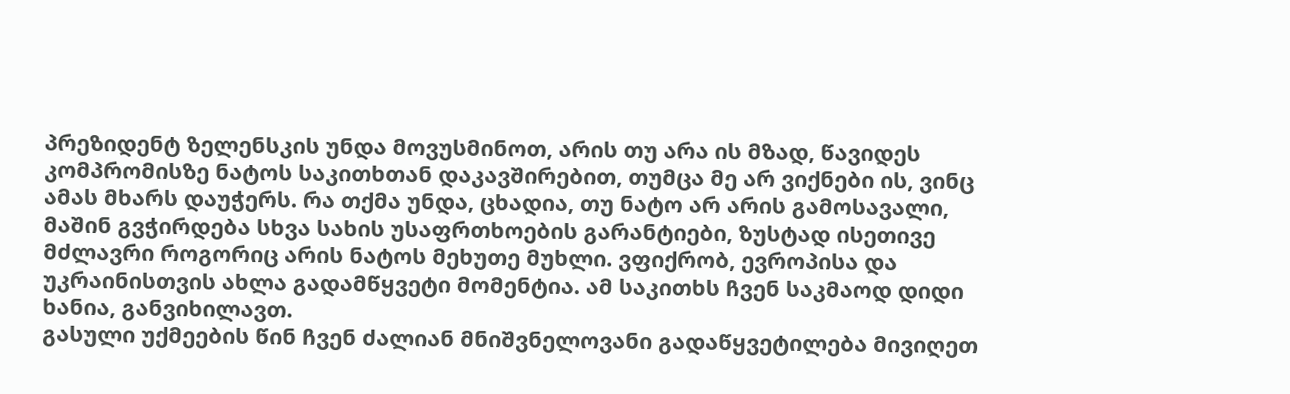პრეზიდენტ ზელენსკის უნდა მოვუსმინოთ, არის თუ არა ის მზად, წავიდეს კომპრომისზე ნატოს საკითხთან დაკავშირებით, თუმცა მე არ ვიქნები ის, ვინც ამას მხარს დაუჭერს. რა თქმა უნდა, ცხადია, თუ ნატო არ არის გამოსავალი, მაშინ გვჭირდება სხვა სახის უსაფრთხოების გარანტიები, ზუსტად ისეთივე მძლავრი როგორიც არის ნატოს მეხუთე მუხლი. ვფიქრობ, ევროპისა და უკრაინისთვის ახლა გადამწყვეტი მომენტია. ამ საკითხს ჩვენ საკმაოდ დიდი ხანია, განვიხილავთ.
გასული უქმეების წინ ჩვენ ძალიან მნიშვნელოვანი გადაწყვეტილება მივიღეთ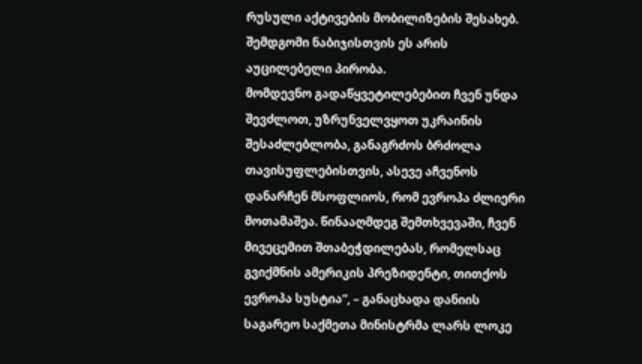რუსული აქტივების მობილიზების შესახებ. შემდგომი ნაბიჯისთვის ეს არის აუცილებელი პირობა.
მომდევნო გადაწყვეტილებებით ჩვენ უნდა შევძლოთ, უზრუნველვყოთ უკრაინის შესაძლებლობა, განაგრძოს ბრძოლა თავისუფლებისთვის, ასევე აჩვენოს დანარჩენ მსოფლიოს, რომ ევროპა ძლიერი მოთამაშეა. წინააღმდეგ შემთხვევაში, ჩვენ მივეცემით შთაბეჭდილებას, რომელსაც გვიქმნის ამერიკის პრეზიდენტი, თითქოს ევროპა სუსტია“, – განაცხადა დანიის საგარეო საქმეთა მინისტრმა ლარს ლოკე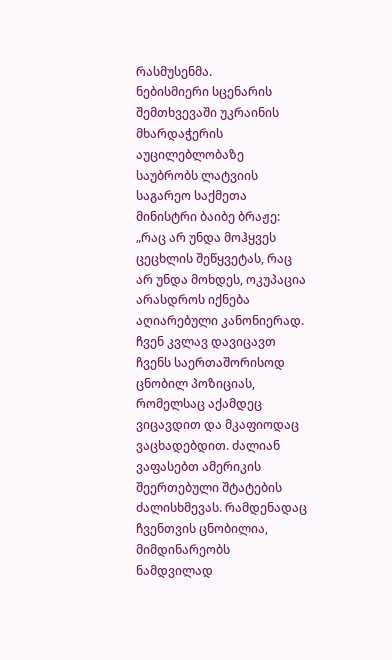რასმუსენმა.
ნებისმიერი სცენარის შემთხვევაში უკრაინის მხარდაჭერის აუცილებლობაზე საუბრობს ლატვიის საგარეო საქმეთა მინისტრი ბაიბე ბრაჟე:
„რაც არ უნდა მოჰყვეს ცეცხლის შეწყვეტას, რაც არ უნდა მოხდეს, ოკუპაცია არასდროს იქნება აღიარებული კანონიერად. ჩვენ კვლავ დავიცავთ ჩვენს საერთაშორისოდ ცნობილ პოზიციას, რომელსაც აქამდეც ვიცავდით და მკაფიოდაც ვაცხადებდით. ძალიან ვაფასებთ ამერიკის შეერთებული შტატების ძალისხმევას. რამდენადაც ჩვენთვის ცნობილია, მიმდინარეობს ნამდვილად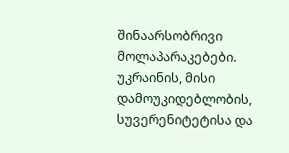შინაარსობრივი მოლაპარაკებები.
უკრაინის, მისი დამოუკიდებლობის, სუვერენიტეტისა და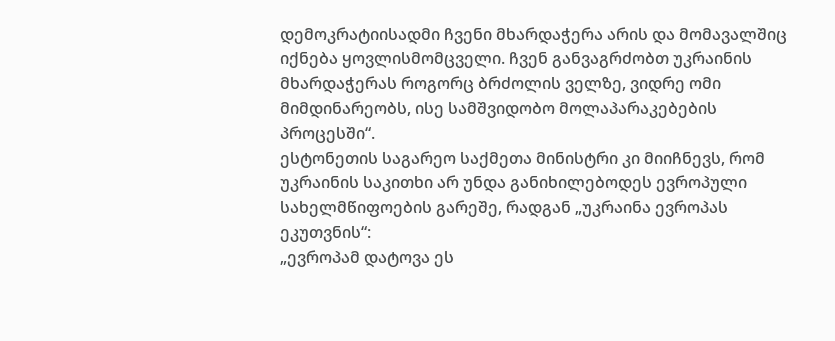დემოკრატიისადმი ჩვენი მხარდაჭერა არის და მომავალშიც იქნება ყოვლისმომცველი. ჩვენ განვაგრძობთ უკრაინის მხარდაჭერას როგორც ბრძოლის ველზე, ვიდრე ომი მიმდინარეობს, ისე სამშვიდობო მოლაპარაკებების პროცესში“.
ესტონეთის საგარეო საქმეთა მინისტრი კი მიიჩნევს, რომ უკრაინის საკითხი არ უნდა განიხილებოდეს ევროპული სახელმწიფოების გარეშე, რადგან „უკრაინა ევროპას ეკუთვნის“:
„ევროპამ დატოვა ეს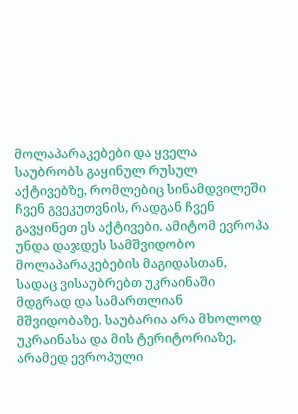მოლაპარაკებები და ყველა საუბრობს გაყინულ რუსულ აქტივებზე, რომლებიც სინამდვილეში ჩვენ გვეკუთვნის, რადგან ჩვენ გავყინეთ ეს აქტივები. ამიტომ ევროპა უნდა დაჯდეს სამშვიდობო მოლაპარაკებების მაგიდასთან, სადაც ვისაუბრებთ უკრაინაში მდგრად და სამართლიან მშვიდობაზე. საუბარია არა მხოლოდ უკრაინასა და მის ტერიტორიაზე, არამედ ევროპული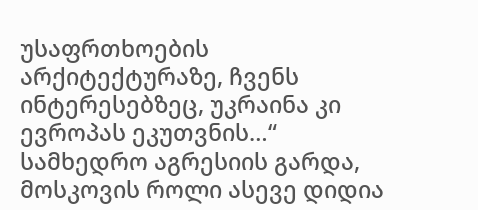უსაფრთხოების არქიტექტურაზე, ჩვენს ინტერესებზეც, უკრაინა კი ევროპას ეკუთვნის…“
სამხედრო აგრესიის გარდა, მოსკოვის როლი ასევე დიდია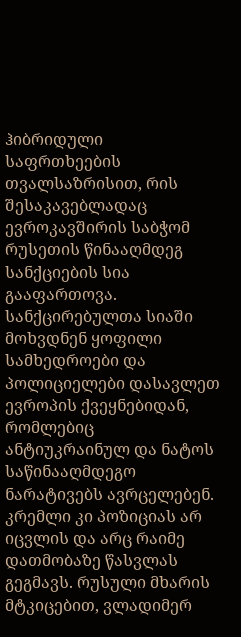ჰიბრიდული საფრთხეების თვალსაზრისით, რის შესაკავებლადაც ევროკავშირის საბჭომ რუსეთის წინააღმდეგ სანქციების სია გააფართოვა.
სანქცირებულთა სიაში მოხვდნენ ყოფილი სამხედროები და პოლიციელები დასავლეთ ევროპის ქვეყნებიდან, რომლებიც ანტიუკრაინულ და ნატოს საწინააღმდეგო ნარატივებს ავრცელებენ.
კრემლი კი პოზიციას არ იცვლის და არც რაიმე დათმობაზე წასვლას გეგმავს. რუსული მხარის მტკიცებით, ვლადიმერ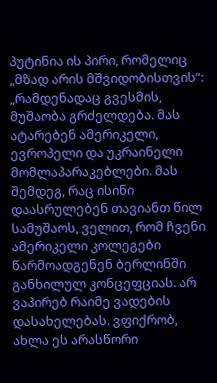პუტინია ის პირი, რომელიც „მზად არის მშვიდობისთვის“:
„რამდენადაც გვესმის, მუშაობა გრძელდება. მას ატარებენ ამერიკელი, ევროპელი და უკრაინელი მომლაპარაკებლები. მას შემდეგ, რაც ისინი დაასრულებენ თავიანთ წილ სამუშაოს, ველით, რომ ჩვენი ამერიკელი კოლეგები წარმოადგენენ ბერლინში განხილულ კონცეფციას. არ ვაპირებ რაიმე ვადების დასახელებას. ვფიქრობ, ახლა ეს არასწორი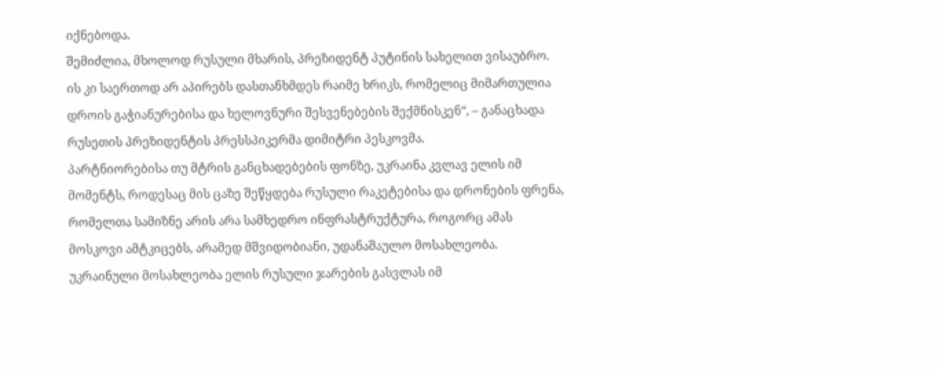იქნებოდა.
შემიძლია, მხოლოდ რუსული მხარის, პრეზიდენტ პუტინის სახელით ვისაუბრო. ის კი საერთოდ არ აპირებს დასთანხმდეს რაიმე ხრიკს, რომელიც მიმართულია დროის გაჭიანურებისა და ხელოვნური შესვენებების შექმნისკენ“, – განაცხადა რუსეთის პრეზიდენტის პრესსპიკერმა დიმიტრი პესკოვმა.
პარტნიორებისა თუ მტრის განცხადებების ფონზე, უკრაინა კვლავ ელის იმ მომენტს, როდესაც მის ცაზე შეწყდება რუსული რაკეტებისა და დრონების ფრენა, რომელთა სამიზნე არის არა სამხედრო ინფრასტრუქტურა, როგორც ამას მოსკოვი ამტკიცებს, არამედ მშვიდობიანი, უდანაშაულო მოსახლეობა.
უკრაინული მოსახლეობა ელის რუსული ჯარების გასვლას იმ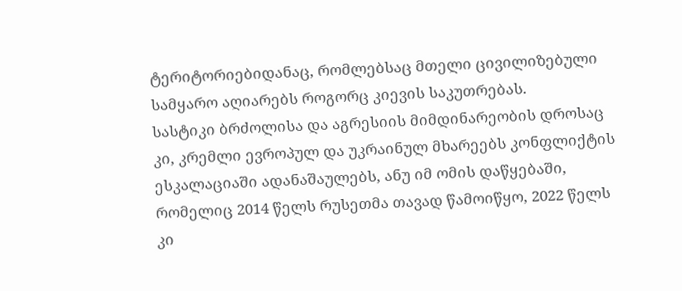ტერიტორიებიდანაც, რომლებსაც მთელი ცივილიზებული სამყარო აღიარებს როგორც კიევის საკუთრებას.
სასტიკი ბრძოლისა და აგრესიის მიმდინარეობის დროსაც კი, კრემლი ევროპულ და უკრაინულ მხარეებს კონფლიქტის ესკალაციაში ადანაშაულებს, ანუ იმ ომის დაწყებაში, რომელიც 2014 წელს რუსეთმა თავად წამოიწყო, 2022 წელს კი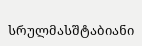სრულმასშტაბიანი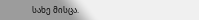სახე მისცა.